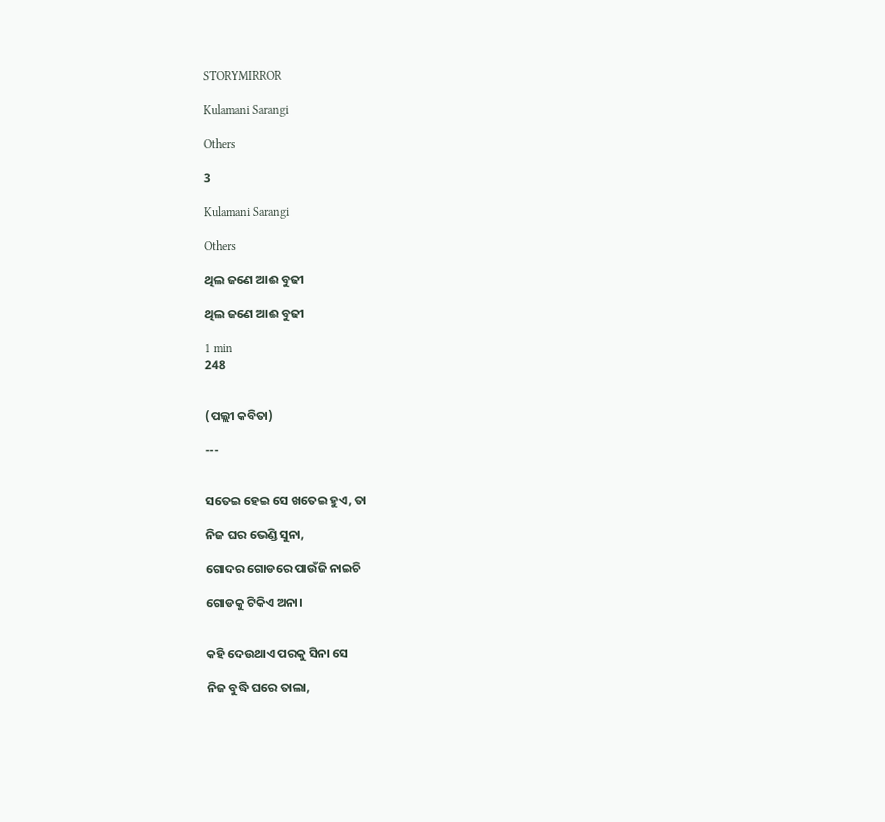STORYMIRROR

Kulamani Sarangi

Others

3

Kulamani Sarangi

Others

ଥିଲ ଜଣେ ଆଈ ବୁଢୀ

ଥିଲ ଜଣେ ଆଈ ବୁଢୀ

1 min
248


(ପଲ୍ଲୀ କବିତା)

---


ସତେଇ ହେଇ ସେ ଖତେଇ ହୁଏ, ତା

ନିଜ ଘର ଭେଣ୍ଡି ସୁନା,

ଗୋଦର ଗୋଡରେ ପାଉଁଜି ନାଇଚି

ଗୋଡକୁ ଟିକିଏ ଅନା।


କହି ଦେଉଥାଏ ପରକୁ ସିନା ସେ

ନିଜ ବୁଦ୍ଧି ଘରେ ତାଲା,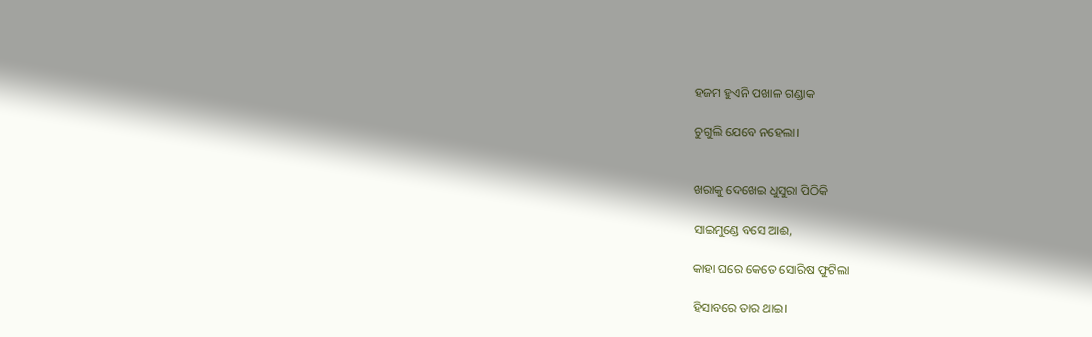ହଜମ ହୁଏନି ପଖାଳ ଗଣ୍ଡାକ

ଚୁଗୁଲି ଯେବେ ନହେଲା।


ଖରାକୁ ଦେଖେଇ ଧୁସୁରା ପିଠିକି

ସାଇମୁଣ୍ଡେ ବସେ ଆଈ,

କାହା ଘରେ କେତେ ସୋରିଷ ଫୁଟିଲା

ହିସାବରେ ତାର ଥାଇ।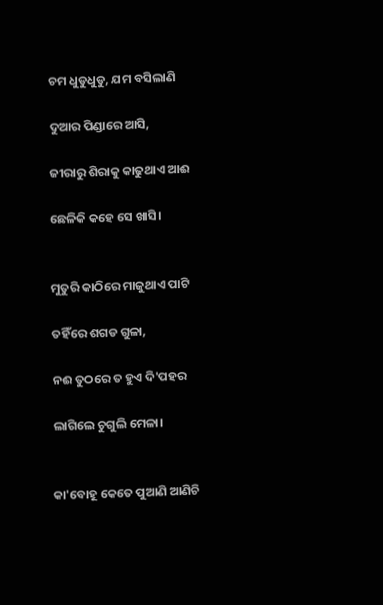ଚମ ଧୁଡୁଧୁଡୁ, ଯମ ବସିଲାଣି

ଦୁଆର ପିଣ୍ଡାରେ ଆସି,

ଜୀରାରୁ ଶିରାକୁ କାଢୁଥାଏ ଆଈ

ଛେଳିକି କହେ ସେ ଖାସି।


ମୁତୁରି କାଠିରେ ମାଜୁଥାଏ ପାଟି

ତହିଁରେ ଶଗଡ ଗୁଳା,

ନଈ ତୁଠରେ ତ ହୁଏ ଦି'ପହର

ଲାଗିଲେ ଚୁଗୁଲି ମେଳା।


କା'ବୋହୂ କେତେ ପୁଆଣି ଆଣିଚି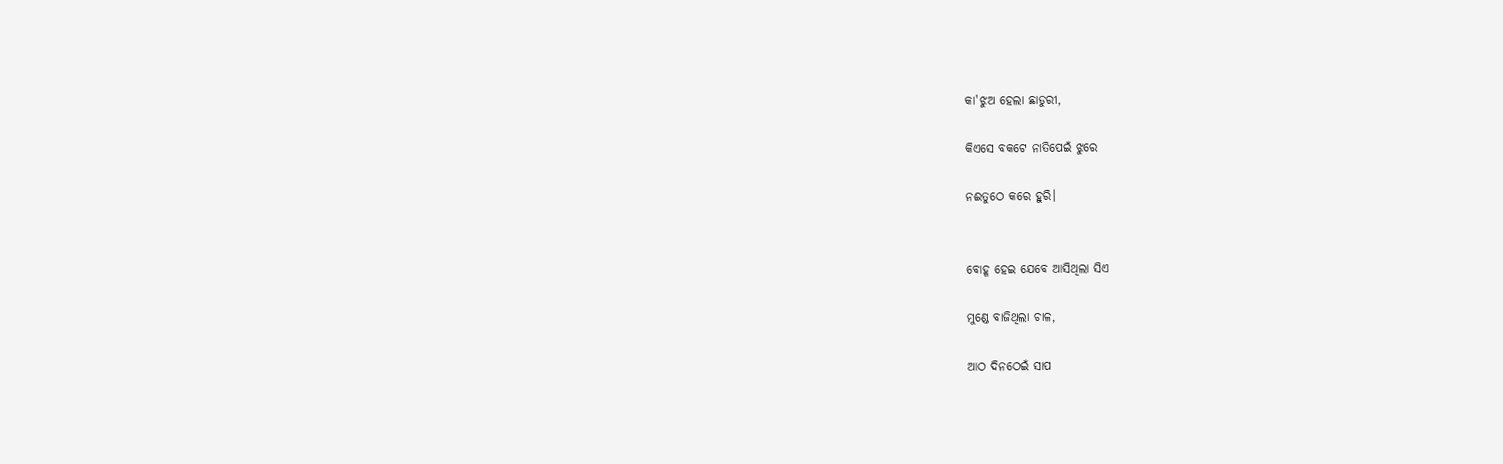କା'ଝୁଅ ହେଲା ଛାଡୁରୀ,

କିଏସେ ବକଟେ ନାତିପେଇଁ ଝୁରେ

ନଈତୁଠେ କରେ ହୁରି।


ବୋହୂ ହେଇ ଯେବେ ଆସିଥିଲା ସିଏ

ମୁଣ୍ଡେ ବାଜିଥିଲା ଚାଳ,

ଆଠ ଦିନଠେଇଁ ସାପ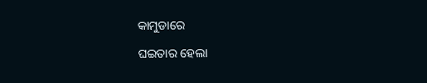କାମୁଡାରେ

ଘଇତାର ହେଲା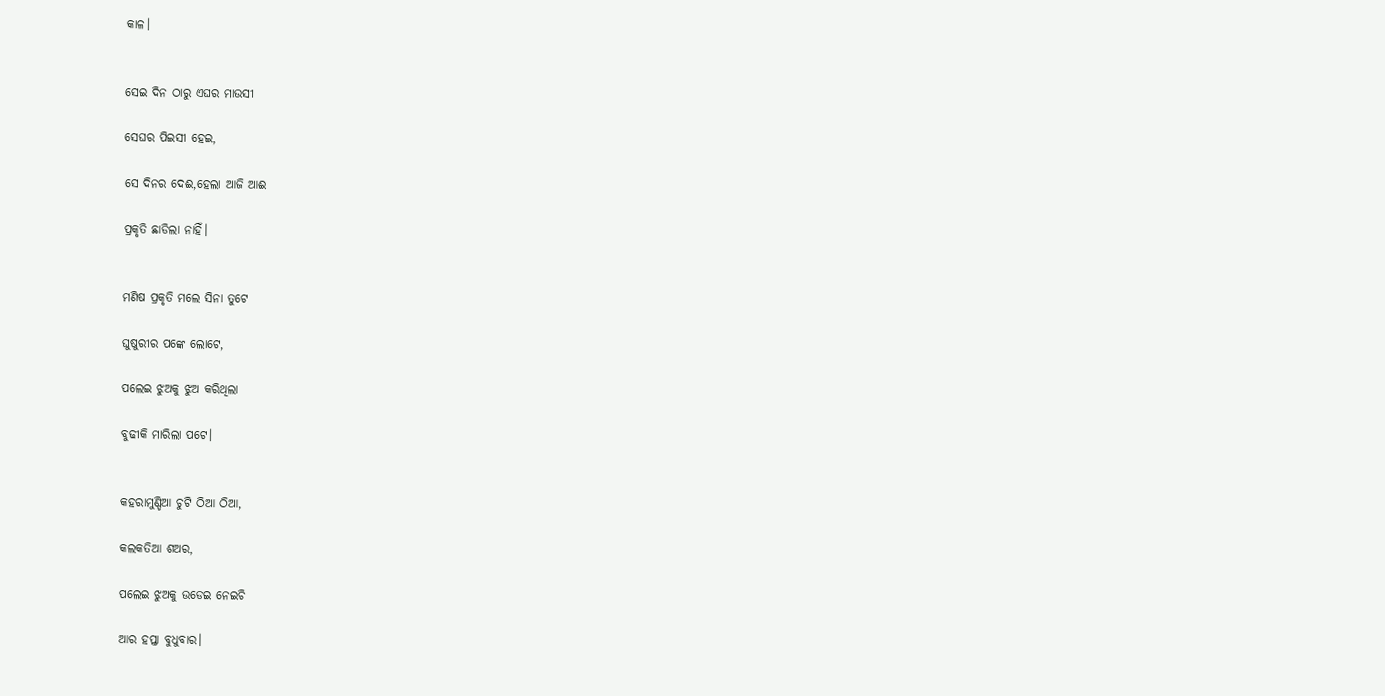କାଳ।


ସେଇ ଦିନ ଠାରୁ ଏଘର ମାଉସୀ

ସେଘର ପିଇସୀ ହେଇ,

ସେ ଦିନର ଦେଈ,ହେଲା ଆଜି ଆଈ

ପ୍ରକୃତି ଛାଡିଲା ନାହିଁ।


ମଣିଷ ପ୍ରକୃତି ମଲେ ସିନା ତୁଟେ

ଘୁଷୁରୀର ପଙ୍କେ ଲୋଟେ,

ପଲେଇ ଝୁଅକୁ ଝୁଅ କରିଥିଲା

ବୁଢୀକି ମାରିଲା ପଟେ।


କହରାମୁଣ୍ଡିଆ ଚୁଟି ଠିଆ ଠିଆ,

କଲକତିଆ ଶଅର,

ପଲେଇ ଝୁଅକୁ ଉଡେଇ ନେଇଚି

ଆର ହପ୍ତା ବୁଧୁବାର।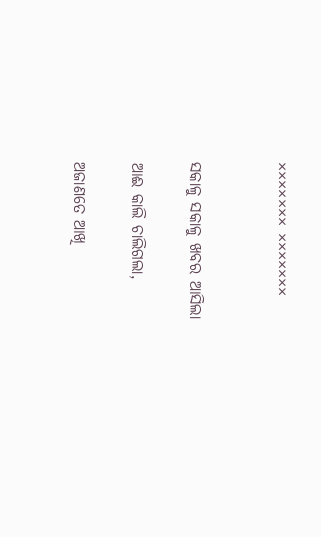××××××× ×××××××


ସକାଳୁ ସକାଳୁ ଖବର ଆସିଲା

ଆଈ କାଲି ଚାଲିଗଲା,

ଅଜାଣତେ ଆଖି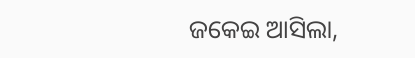ଜକେଇ ଆସିଲା,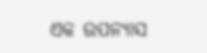ଏକ ଉପନ୍ୟାସ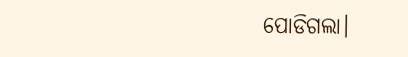ପୋଡିଗଲା।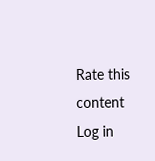Rate this content
Log in